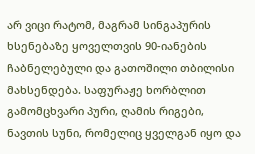არ ვიცი რატომ, მაგრამ სინგაპურის ხსენებაზე ყოველთვის 90-იანების ჩაბნელებული და გათოშილი თბილისი მახსენდება. საფურაჟე ხორბლით გამომცხვარი პური, ღამის რიგები, ნავთის სუნი, რომელიც ყველგან იყო და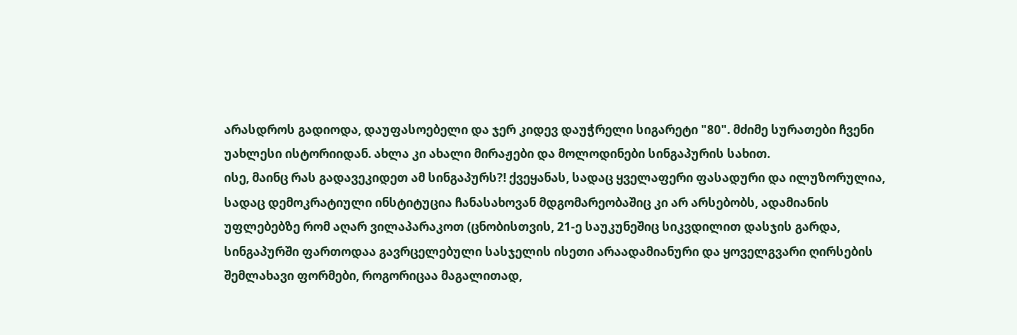არასდროს გადიოდა, დაუფასოებელი და ჯერ კიდევ დაუჭრელი სიგარეტი "80". მძიმე სურათები ჩვენი უახლესი ისტორიიდან. ახლა კი ახალი მირაჟები და მოლოდინები სინგაპურის სახით.
ისე, მაინც რას გადავეკიდეთ ამ სინგაპურს?! ქვეყანას, სადაც ყველაფერი ფასადური და ილუზორულია, სადაც დემოკრატიული ინსტიტუცია ჩანასახოვან მდგომარეობაშიც კი არ არსებობს, ადამიანის უფლებებზე რომ აღარ ვილაპარაკოთ (ცნობისთვის, 21-ე საუკუნეშიც სიკვდილით დასჯის გარდა, სინგაპურში ფართოდაა გავრცელებული სასჯელის ისეთი არაადამიანური და ყოველგვარი ღირსების შემლახავი ფორმები, როგორიცაა მაგალითად,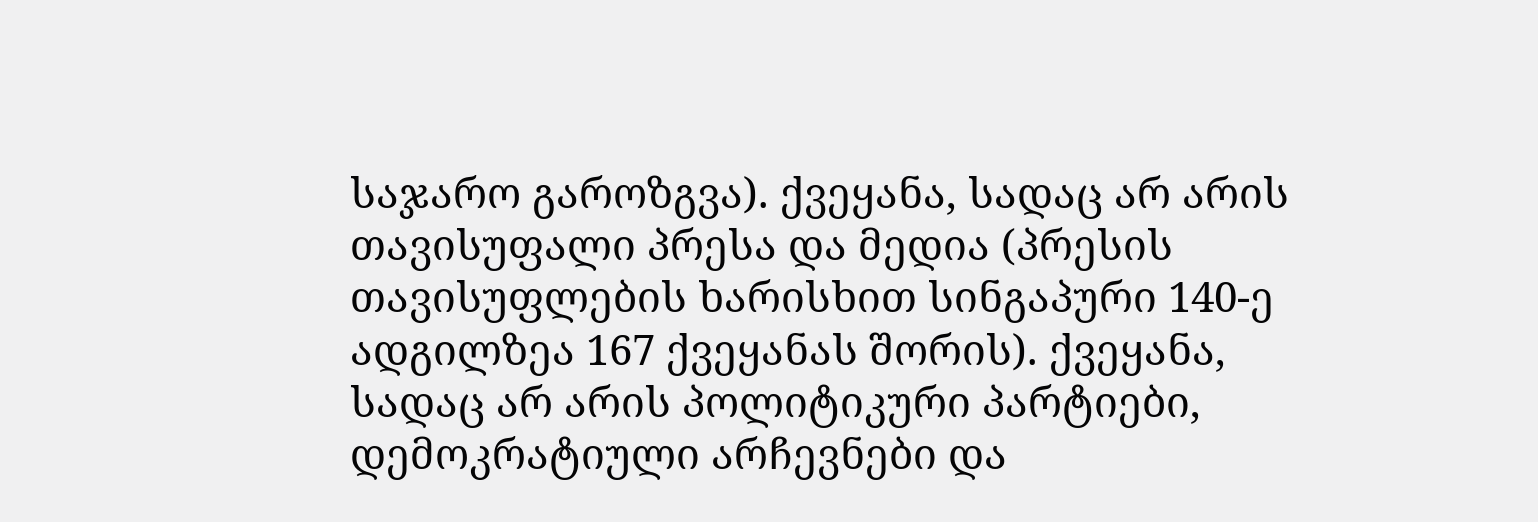საჯარო გაროზგვა). ქვეყანა, სადაც არ არის თავისუფალი პრესა და მედია (პრესის თავისუფლების ხარისხით სინგაპური 140-ე ადგილზეა 167 ქვეყანას შორის). ქვეყანა, სადაც არ არის პოლიტიკური პარტიები, დემოკრატიული არჩევნები და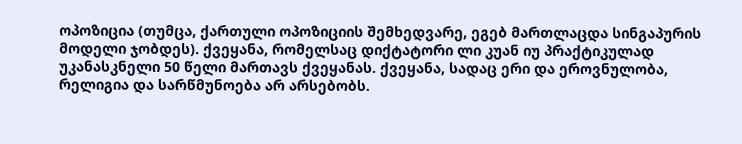ოპოზიცია (თუმცა, ქართული ოპოზიციის შემხედვარე, ეგებ მართლაცდა სინგაპურის მოდელი ჯობდეს). ქვეყანა, რომელსაც დიქტატორი ლი კუან იუ პრაქტიკულად უკანასკნელი 50 წელი მართავს ქვეყანას. ქვეყანა, სადაც ერი და ეროვნულობა, რელიგია და სარწმუნოება არ არსებობს.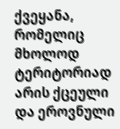ქვეყანა, რომელიც მხოლოდ ტერიტორიად არის ქცეული და ეროვნული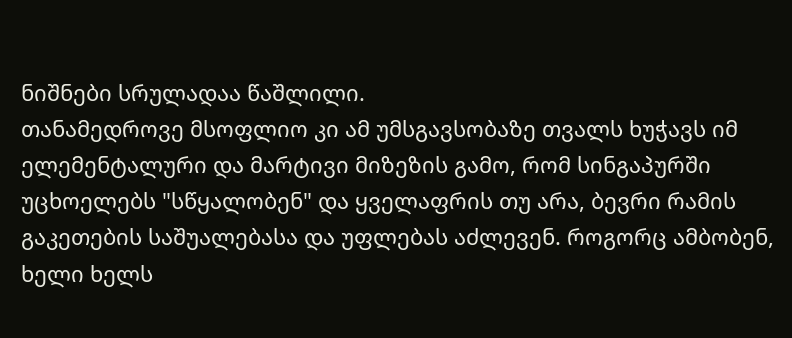ნიშნები სრულადაა წაშლილი.
თანამედროვე მსოფლიო კი ამ უმსგავსობაზე თვალს ხუჭავს იმ ელემენტალური და მარტივი მიზეზის გამო, რომ სინგაპურში უცხოელებს "სწყალობენ" და ყველაფრის თუ არა, ბევრი რამის გაკეთების საშუალებასა და უფლებას აძლევენ. როგორც ამბობენ, ხელი ხელს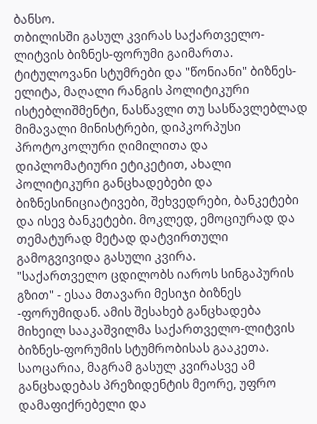ბანსო.
თბილისში გასულ კვირას საქართველო-ლიტვის ბიზნეს-ფორუმი გაიმართა. ტიტულოვანი სტუმრები და "წონიანი" ბიზნეს-ელიტა, მაღალი რანგის პოლიტიკური ისტებლიშმენტი, ნასწავლი თუ სასწავლებლად მიმავალი მინისტრები, დიპკორპუსი პროტოკოლური ღიმილითა და დიპლომატიური ეტიკეტით, ახალი პოლიტიკური განცხადებები და ბიზნესინიციატივები, შეხვედრები, ბანკეტები და ისევ ბანკეტები. მოკლედ, ემოციურად და თემატურად მეტად დატვირთული გამოგვივიდა გასული კვირა.
"საქართველო ცდილობს იაროს სინგაპურის გზით" - ესაა მთავარი მესიჯი ბიზნეს -ფორუმიდან. ამის შესახებ განცხადება მიხეილ სააკაშვილმა საქართველო-ლიტვის ბიზნეს-ფორუმის სტუმრობისას გააკეთა.
საოცარია, მაგრამ გასულ კვირასვე ამ განცხადებას პრეზიდენტის მეორე, უფრო დამაფიქრებელი და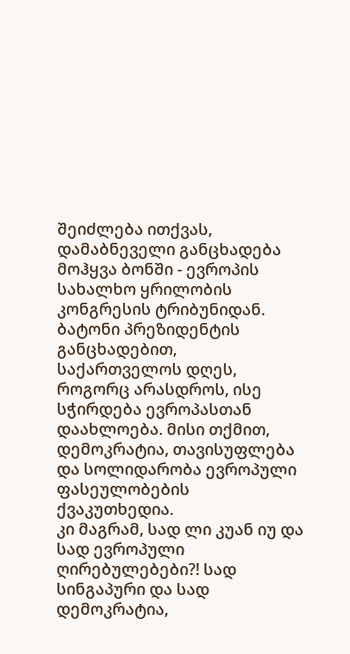შეიძლება ითქვას, დამაბნეველი განცხადება მოჰყვა ბონში - ევროპის სახალხო ყრილობის კონგრესის ტრიბუნიდან. ბატონი პრეზიდენტის განცხადებით, საქართველოს დღეს, როგორც არასდროს, ისე სჭირდება ევროპასთან დაახლოება. მისი თქმით, დემოკრატია, თავისუფლება და სოლიდარობა ევროპული ფასეულობების ქვაკუთხედია.
კი მაგრამ, სად ლი კუან იუ და სად ევროპული ღირებულებები?! სად სინგაპური და სად დემოკრატია,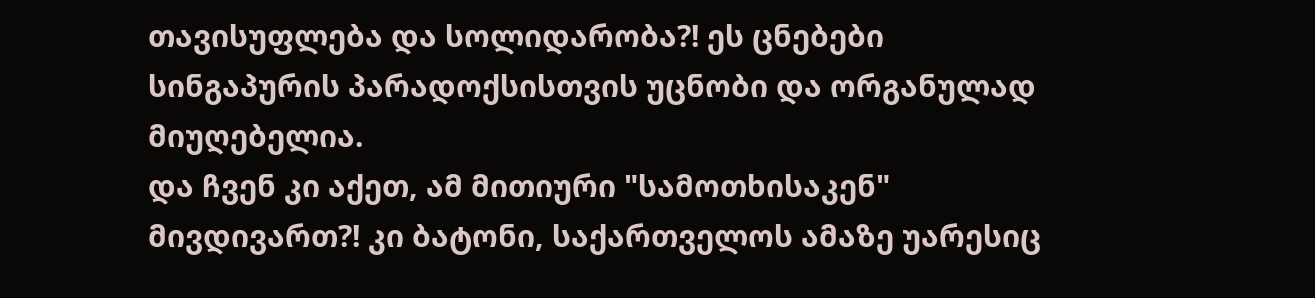თავისუფლება და სოლიდარობა?! ეს ცნებები სინგაპურის პარადოქსისთვის უცნობი და ორგანულად მიუღებელია.
და ჩვენ კი აქეთ, ამ მითიური "სამოთხისაკენ" მივდივართ?! კი ბატონი, საქართველოს ამაზე უარესიც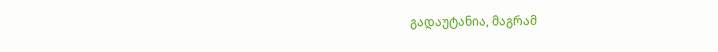გადაუტანია, მაგრამ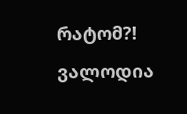რატომ?!
ვალოდია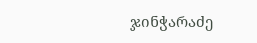ჯინჭარაძე